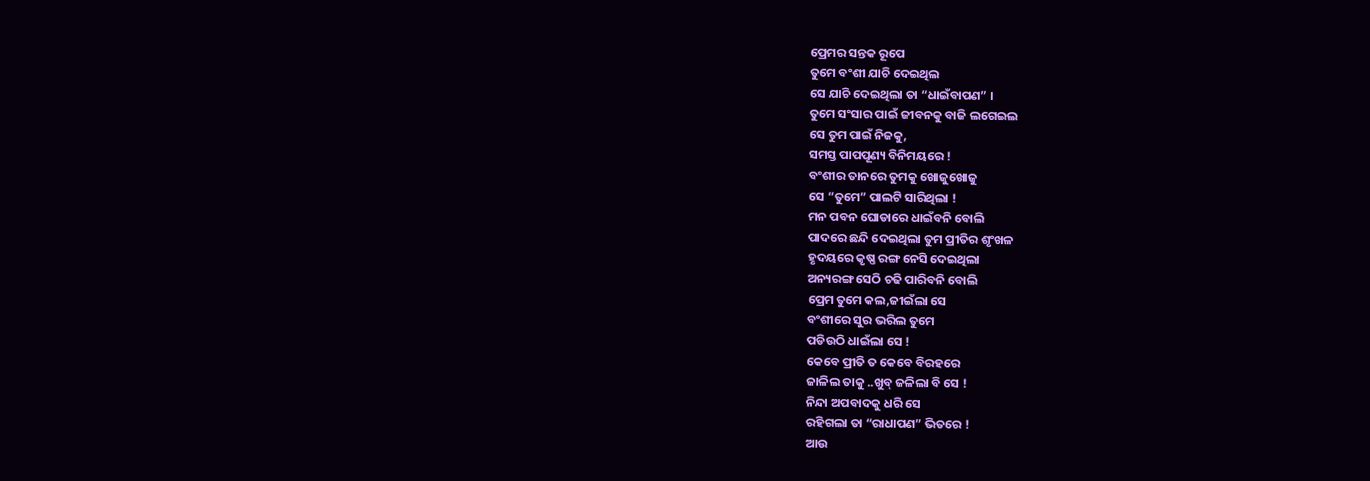ପ୍ରେମର ସନ୍ତକ ରୂପେ
ତୁମେ ବଂଶୀ ଯାଚି ଦେଇଥିଲ
ସେ ଯାଚି ଦେଇଥିଲା ତା “ଧାଇଁବାପଣ” ।
ତୁମେ ସଂସାର ପାଇଁ ଜୀବନକୁ ବାଜି ଲଗେଇଲ
ସେ ତୁମ ପାଇଁ ନିଜକୁ,
ସମସ୍ତ ପାପପୂଣ୍ୟ ବିନିମୟରେ !
ବଂଶୀର ତାନରେ ତୁମକୁ ଖୋଜୁଖୋଜୁ
ସେ “ତୁମେ” ପାଲଟି ସାରିଥିଲା !
ମନ ପବନ ଘୋଡାରେ ଧାଇଁବନି ବୋଲି
ପାଦରେ ଛନ୍ଦି ଦେଇଥିଲା ତୁମ ପ୍ରୀତିର ଶୃଂଖଳ
ହୃଦୟରେ କୃଷ୍ଣ ରଙ୍ଗ ନେସି ଦେଇଥିଲା
ଅନ୍ୟରଙ୍ଗ ସେଠି ଚଢି ପାରିବନି ବୋଲି
ପ୍ରେମ ତୁମେ କଲ,ଜୀଇଁଲା ସେ
ବଂଶୀରେ ସୁର ଭରିଲ ତୁମେ
ପଡିଉଠି ଧାଇଁଲା ସେ !
କେବେ ପ୍ରୀତି ତ କେବେ ବିରହରେ
ଜାଳିଲ ତାକୁ ..ଖୁବ୍ ଜଳିଲା ବି ସେ !
ନିନ୍ଦା ଅପବାଦକୁ ଧରି ସେ
ରହିଗଲା ତା “ରାଧାପଣ” ଭିତରେ !
ଆଉ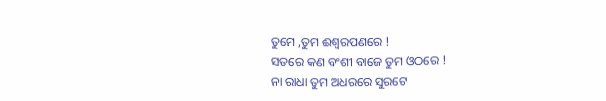ତୁମେ ,ତୁମ ଈଶ୍ୱରପଣରେ !
ସତରେ କଣ ବଂଶୀ ବାଜେ ତୁମ ଓଠରେ !
ନା ରାଧା ତୁମ ଅଧରରେ ସୁରଟେ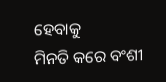ହେବାକୁ
ମିନତି କରେ ବଂଶୀ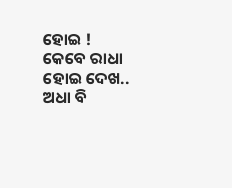ହୋଇ !
କେବେ ରାଧା ହୋଇ ଦେଖ..
ଅଧା ବି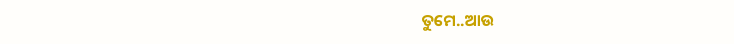ତୁମେ..ଆଉ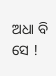ଅଧା ବି ସେ !